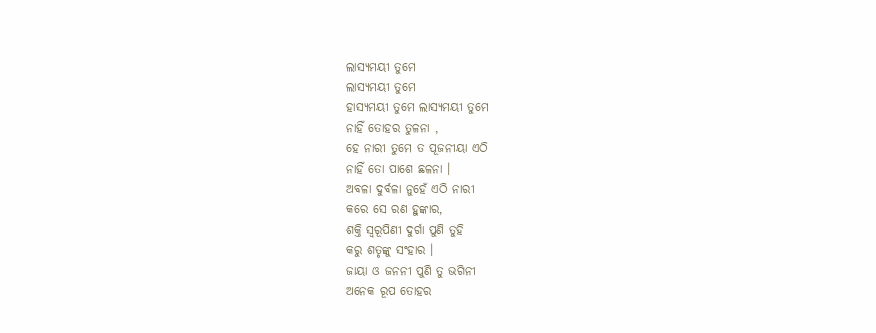ଲାସ୍ୟମୟୀ ତୁମେ
ଲାସ୍ୟମୟୀ ତୁମେ
ହାସ୍ଯମୟୀ ତୁମେ ଲାସ୍ଯମୟୀ ତୁମେ
ନାହିଁ ତୋହର ତୁଳନା ,
ହେ ନାରୀ ତୁମେ ତ ପୂଜନୀୟା ଏଠି
ନାହିଁ ତୋ ପାଶେ ଛଳନା ।
ଅବଳା ଦୁର୍ବଳା ନୁହେଁ ଏଠି ନାରୀ
କରେ ସେ ରଣ ହୁଙ୍କାର,
ଶକ୍ତି ସ୍ବରୂପିଣୀ ଦୁର୍ଗା ପୁଣି ତୁହି
କରୁ ଶତୃଙ୍କୁ ସଂହାର ।
ଜାୟା ଓ ଜନନୀ ପୁଣି ତୁ ଭଗିନୀ
ଅନେକ ରୂପ ତୋହର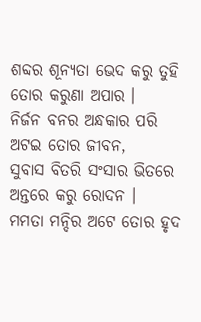ଶବ୍ଦର ଶୂନ୍ଯତା ଭେଦ କରୁ ତୁହି
ତୋର କରୁଣା ଅପାର ।
ନିର୍ଜନ ବନର ଅନ୍ଧକାର ପରି
ଅଟଇ ତୋର ଜୀବନ,
ସୁବାସ ବିତରି ସଂସାର ଭିତରେ
ଅନ୍ତରେ କରୁ ରୋଦନ ।
ମମତା ମନ୍ଦିର ଅଟେ ତୋର ହୃଦ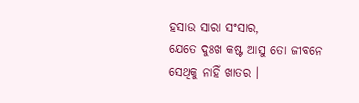ହସାଉ ସାରା ସଂସାର,
ଯେତେ ଦୁଃଖ କଷ୍ଟ ଆସୁ ତୋ ଜୀବନେ
ସେଥିକୁ ନାହିଁ ଖାତର ।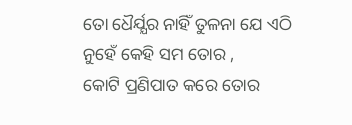ତୋ ଧୈର୍ଯ୍ଯର ନାହିଁ ତୁଳନା ଯେ ଏଠି
ନୁହେଁ କେହି ସମ ତୋର ,
କୋଟି ପ୍ରଣିପାତ କରେ ତୋର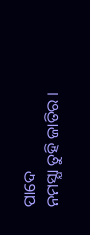ପାଦେ
ନମସ୍ଯା ତୁହି ଜାତିର ।